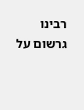רבינו גרשום על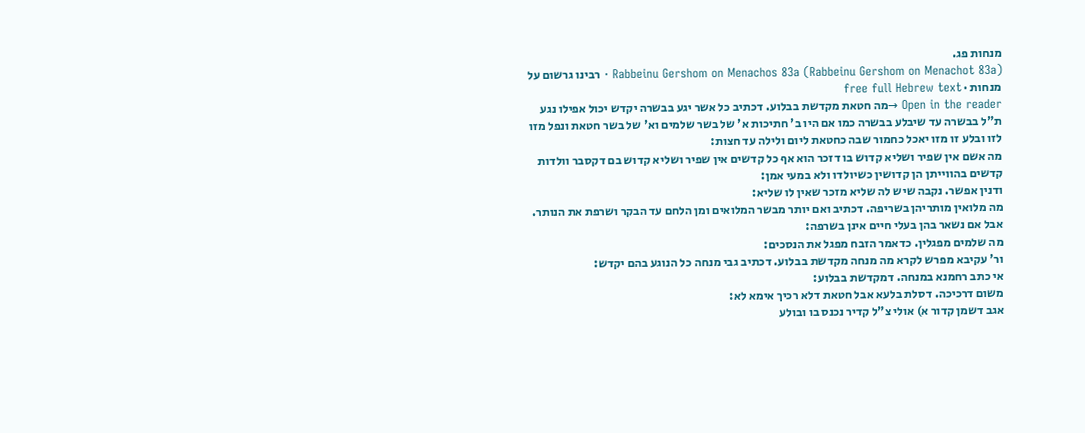מנחות פג.
Rabbeinu Gershom on Menachos 83a (Rabbeinu Gershom on Menachot 83a) · רבינו גרשום על מנחות · free full Hebrew text
Open in the reader →מה חטאת מקדשת בבלוע. דכתיב כל אשר יגע בבשרה יקדש יכול אפילו נגע ת"ל בבשרה עד שיבלע בבשרה כמו אם היו ב' חתיכות א' של בשר שלמים וא' של בשר חטאת ונפל מזו לזו ובלע זו מזו יאכל כחמור שבה כחטאת ליום ולילה עד חצות:
מה אשם אין שפיר ושליא קדוש בו דזכר הוא אף כל קדשים אין שפיר ושליא קדוש בם דקסבר וולדות קדשים בהווייתן הן קדושין כשיולדו ולא במעי אמן:
ודנין אפשר. נקבה שיש לה שליא מזכר שאין לו שליא:
מה מלואין מותריהן בשריפה. דכתיב ואם יותר מבשר המלואים ומן הלחם עד הבקר ושרפת את הנותר. אבל אם נשאר בהן בעלי חיים אינן בשרפה:
מה שלמים מפגלין. כדאמר הזבח מפגל את הנסכים:
ור' עקיבא מפרש לקרא מה מנחה מקדשת בבלוע. דכתיב גבי מנחה כל הנוגע בהם יקדש:
אי כתב רחמנא במנחה. דמקדשת בבלוע:
משום דרכיכה. דסלת בלעא אבל חטאת דלא רכיך אימא לא:
אגב דשמן קדור א) אולי צ"ל קדיר נכנס בו ובולע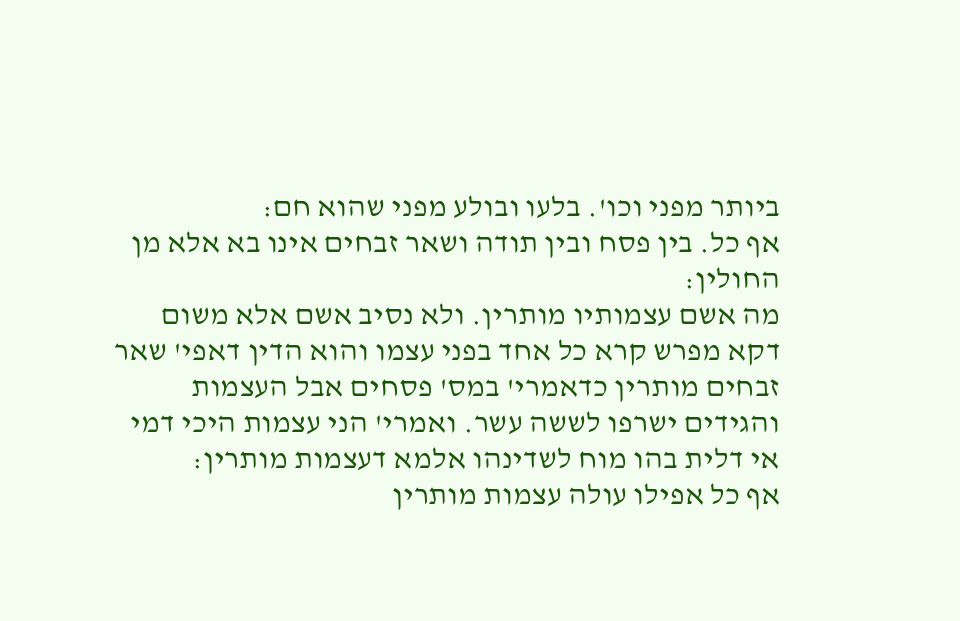ביותר מפני וכו'. בלעו ובולע מפני שהוא חם:
אף כל. בין פסח ובין תודה ושאר זבחים אינו בא אלא מן החולין:
מה אשם עצמותיו מותרין. ולא נסיב אשם אלא משום דקא מפרש קרא כל אחד בפני עצמו והוא הדין דאפי' שאר זבחים מותרין כדאמרי' במס' פסחים אבל העצמות והגידים ישרפו לששה עשר. ואמרי' הני עצמות היכי דמי אי דלית בהו מוח לשדינהו אלמא דעצמות מותרין:
אף כל אפילו עולה עצמות מותרין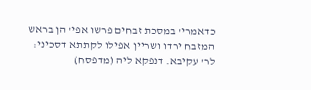כדאמרי' במסכת זבחים פרשו אפי' הן בראש המזבח ירדו ושריין אפילו לקתתא דסכיני:
לר' עקיבא. דנפקא ליה (מדפסח)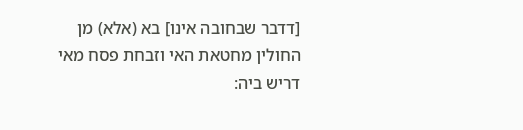[דדבר שבחובה אינו] בא (אלא) מן החולין מחטאת האי וזבחת פסח מאי דריש ביה: